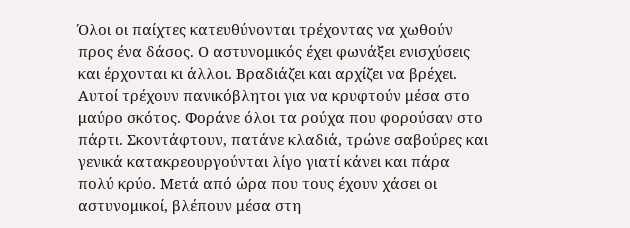Όλοι οι παίχτες κατευθύνονται τρέχοντας να χωθούν προς ένα δάσος. Ο αστυνομικός έχει φωνάξει ενισχύσεις και έρχονται κι άλλοι. Βραδιάζει και αρχίζει να βρέχει. Αυτοί τρέχουν πανικόβλητοι για να κρυφτούν μέσα στο μαύρο σκότος. Φοράνε όλοι τα ρούχα που φορούσαν στο πάρτι. Σκοντάφτουν, πατάνε κλαδιά, τρώνε σαβούρες και γενικά κατακρεουργούνται λίγο γιατί κάνει και πάρα πολύ κρύο. Μετά από ώρα που τους έχουν χάσει οι αστυνομικοί, βλέπουν μέσα στη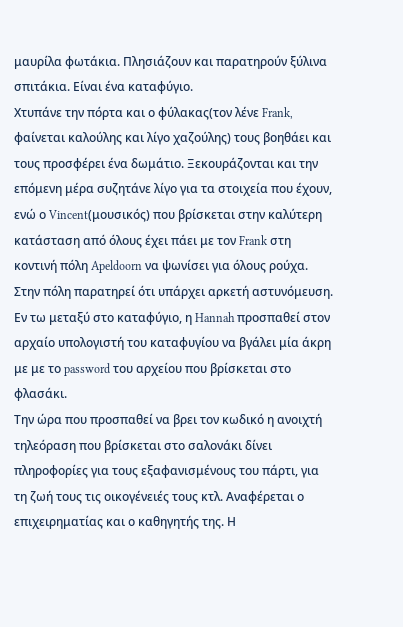μαυρίλα φωτάκια. Πλησιάζουν και παρατηρούν ξύλινα σπιτάκια. Είναι ένα καταφύγιο.
Χτυπάνε την πόρτα και ο φύλακας(τον λένε Frank, φαίνεται καλούλης και λίγο χαζούλης) τους βοηθάει και τους προσφέρει ένα δωμάτιο. Ξεκουράζονται και την επόμενη μέρα συζητάνε λίγο για τα στοιχεία που έχουν, ενώ ο Vincent(μουσικός) που βρίσκεται στην καλύτερη κατάσταση από όλους έχει πάει με τον Frank στη κοντινή πόλη Apeldoorn να ψωνίσει για όλους ρούχα.
Στην πόλη παρατηρεί ότι υπάρχει αρκετή αστυνόμευση. Εν τω μεταξύ στο καταφύγιο, η Hannah προσπαθεί στον αρχαίο υπολογιστή του καταφυγίου να βγάλει μία άκρη με με το password του αρχείου που βρίσκεται στο φλασάκι.
Την ώρα που προσπαθεί να βρει τον κωδικό η ανοιχτή τηλεόραση που βρίσκεται στο σαλονάκι δίνει πληροφορίες για τους εξαφανισμένους του πάρτι, για τη ζωή τους τις οικογένειές τους κτλ. Αναφέρεται ο επιχειρηματίας και ο καθηγητής της. Η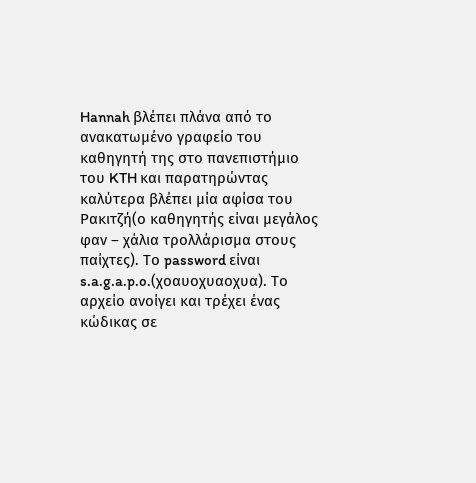Hannah βλέπει πλάνα από το ανακατωμένο γραφείο του καθηγητή της στο πανεπιστήμιο του KTH και παρατηρώντας καλύτερα βλέπει μία αφίσα του Ρακιτζή(ο καθηγητής είναι μεγάλος φαν – χάλια τρολλάρισμα στους παίχτες). Το password είναι s.a.g.a.p.o.(χοαυοχυαοχυα). Το αρχείο ανοίγει και τρέχει ένας κώδικας σε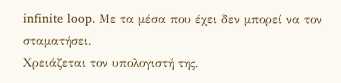infinite loop. Με τα μέσα που έχει δεν μπορεί να τον σταματήσει.
Χρειάζεται τον υπολογιστή της.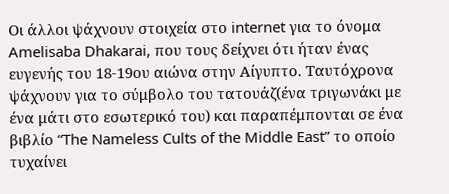Οι άλλοι ψάχνουν στοιχεία στο internet για το όνομα Amelisaba Dhakarai, που τους δείχνει ότι ήταν ένας ευγενής του 18-19ου αιώνα στην Αίγυπτο. Ταυτόχρονα ψάχνουν για το σύμβολο του τατουάζ(ένα τριγωνάκι με ένα μάτι στο εσωτερικό του) και παραπέμπονται σε ένα βιβλίο “The Nameless Cults of the Middle East” το οποίο τυχαίνει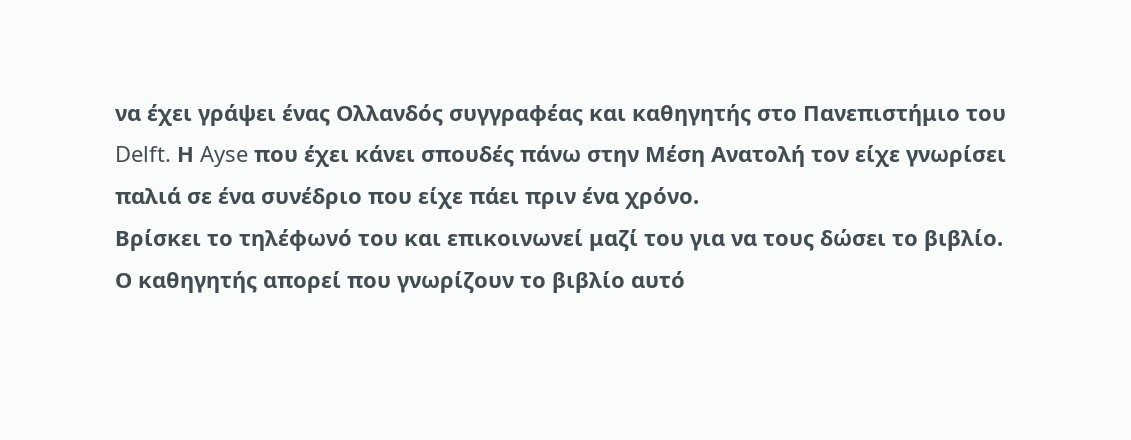να έχει γράψει ένας Ολλανδός συγγραφέας και καθηγητής στο Πανεπιστήμιο του Delft. Η Ayse που έχει κάνει σπουδές πάνω στην Μέση Ανατολή τον είχε γνωρίσει παλιά σε ένα συνέδριο που είχε πάει πριν ένα χρόνο.
Βρίσκει το τηλέφωνό του και επικοινωνεί μαζί του για να τους δώσει το βιβλίο. Ο καθηγητής απορεί που γνωρίζουν το βιβλίο αυτό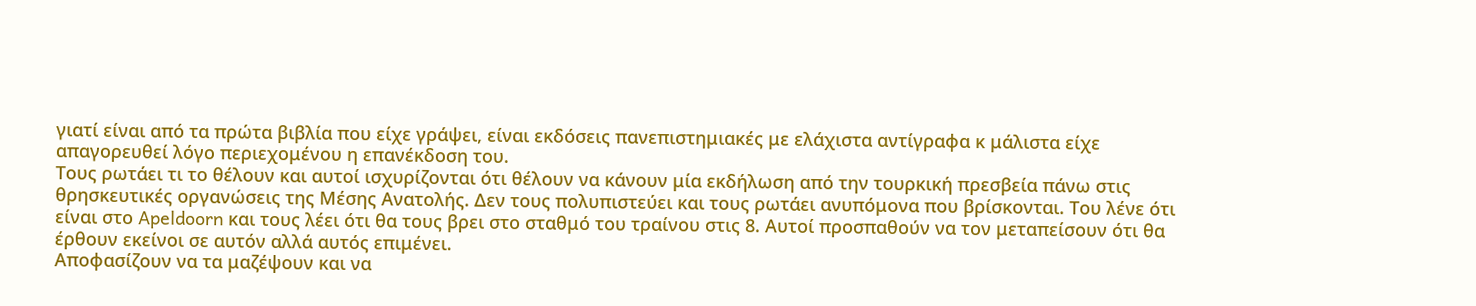γιατί είναι από τα πρώτα βιβλία που είχε γράψει, είναι εκδόσεις πανεπιστημιακές με ελάχιστα αντίγραφα κ μάλιστα είχε απαγορευθεί λόγο περιεχομένου η επανέκδοση του.
Τους ρωτάει τι το θέλουν και αυτοί ισχυρίζονται ότι θέλουν να κάνουν μία εκδήλωση από την τουρκική πρεσβεία πάνω στις θρησκευτικές οργανώσεις της Μέσης Ανατολής. Δεν τους πολυπιστεύει και τους ρωτάει ανυπόμονα που βρίσκονται. Του λένε ότι είναι στο Apeldoorn και τους λέει ότι θα τους βρει στο σταθμό του τραίνου στις 8. Αυτοί προσπαθούν να τον μεταπείσουν ότι θα έρθουν εκείνοι σε αυτόν αλλά αυτός επιμένει.
Αποφασίζουν να τα μαζέψουν και να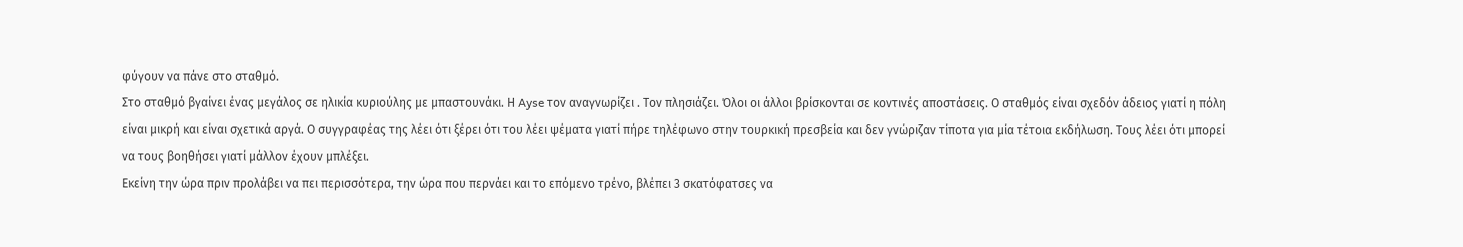φύγουν να πάνε στο σταθμό.
Στο σταθμό βγαίνει ένας μεγάλος σε ηλικία κυριούλης με μπαστουνάκι. Η Ayse τον αναγνωρίζει . Τον πλησιάζει. Όλοι οι άλλοι βρίσκονται σε κοντινές αποστάσεις. Ο σταθμός είναι σχεδόν άδειος γιατί η πόλη είναι μικρή και είναι σχετικά αργά. Ο συγγραφέας της λέει ότι ξέρει ότι του λέει ψέματα γιατί πήρε τηλέφωνο στην τουρκική πρεσβεία και δεν γνώριζαν τίποτα για μία τέτοια εκδήλωση. Τους λέει ότι μπορεί να τους βοηθήσει γιατί μάλλον έχουν μπλέξει.
Εκείνη την ώρα πριν προλάβει να πει περισσότερα, την ώρα που περνάει και το επόμενο τρένο, βλέπει 3 σκατόφατσες να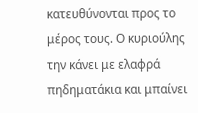κατευθύνονται προς το μέρος τους. Ο κυριούλης την κάνει με ελαφρά πηδηματάκια και μπαίνει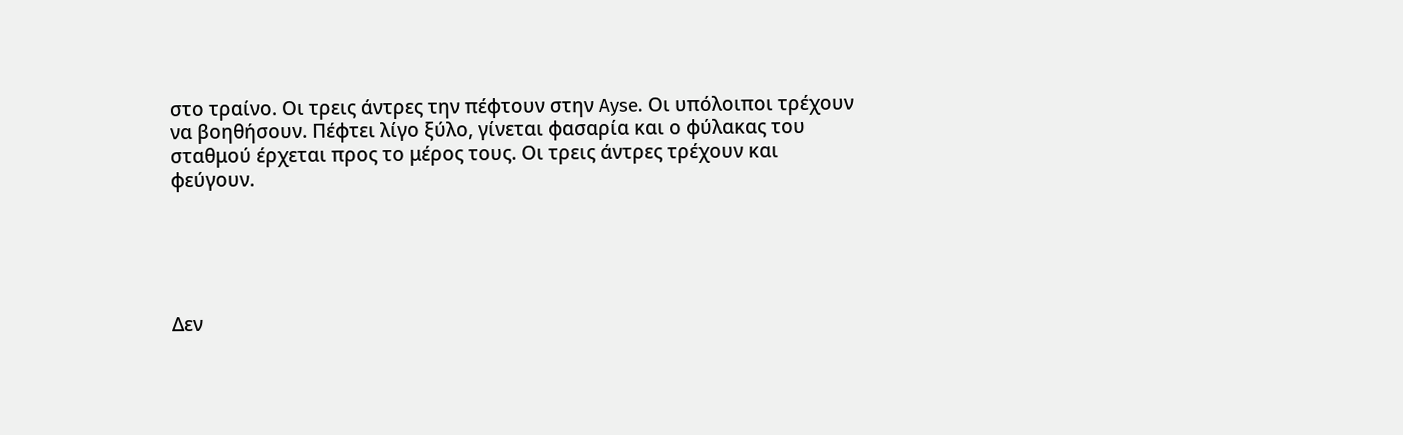στο τραίνο. Οι τρεις άντρες την πέφτουν στην Ayse. Οι υπόλοιποι τρέχουν να βοηθήσουν. Πέφτει λίγο ξύλο, γίνεται φασαρία και ο φύλακας του σταθμού έρχεται προς το μέρος τους. Οι τρεις άντρες τρέχουν και φεύγουν.





Δεν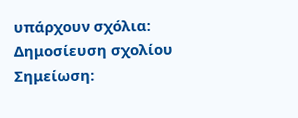υπάρχουν σχόλια:
Δημοσίευση σχολίου
Σημείωση: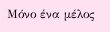Μόνο ένα μέλος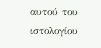αυτού του ιστολογίου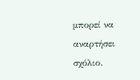μπορεί να αναρτήσει σχόλιο.